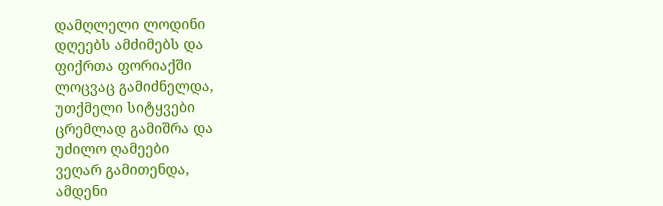დამღლელი ლოდინი
დღეებს ამძიმებს და
ფიქრთა ფორიაქში
ლოცვაც გამიძნელდა,
უთქმელი სიტყვები
ცრემლად გამიშრა და
უძილო ღამეები
ვეღარ გამითენდა,
ამდენი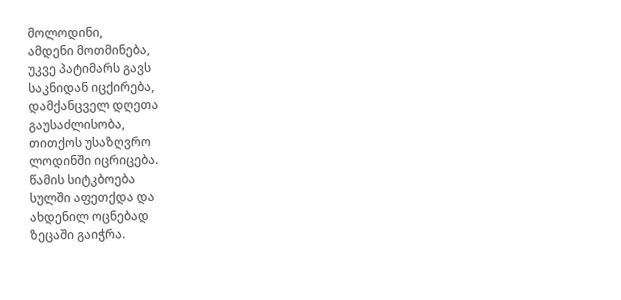მოლოდინი,
ამდენი მოთმინება,
უკვე პატიმარს გავს
საკნიდან იცქირება,
დამქანცველ დღეთა
გაუსაძლისობა,
თითქოს უსაზღვრო
ლოდინში იცრიცება.
წამის სიტკბოება
სულში აფეთქდა და
ახდენილ ოცნებად
ზეცაში გაიჭრა.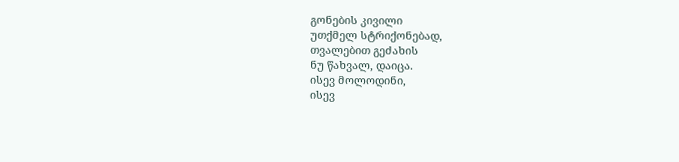გონების კივილი
უთქმელ სტრიქონებად,
თვალებით გეძახის
ნუ წახვალ, დაიცა.
ისევ მოლოდინი,
ისევ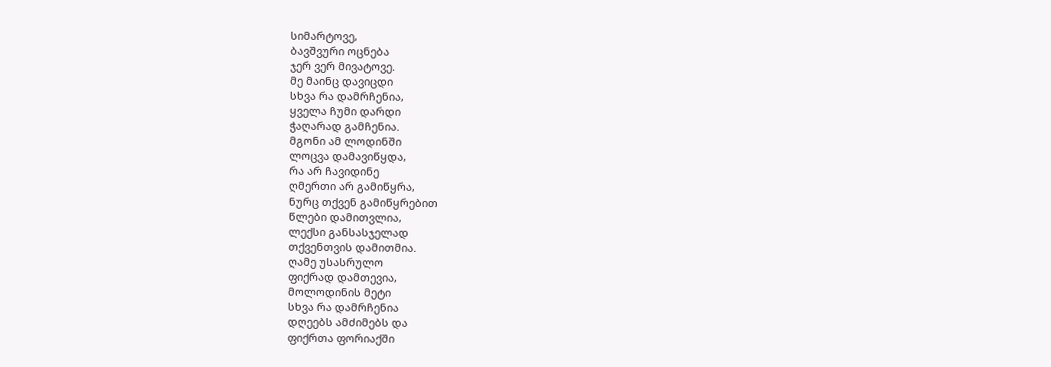სიმარტოვე,
ბავშვური ოცნება
ჯერ ვერ მივატოვე.
მე მაინც დავიცდი
სხვა რა დამრჩენია,
ყველა ჩუმი დარდი
ჭაღარად გამჩენია.
მგონი ამ ლოდინში
ლოცვა დამავიწყდა,
რა არ ჩავიდინე
ღმერთი არ გამიწყრა,
ნურც თქვენ გამიწყრებით
წლები დამითვლია,
ლექსი განსასჯელად
თქვენთვის დამითმია.
ღამე უსასრულო
ფიქრად დამთევია,
მოლოდინის მეტი
სხვა რა დამრჩენია
დღეებს ამძიმებს და
ფიქრთა ფორიაქში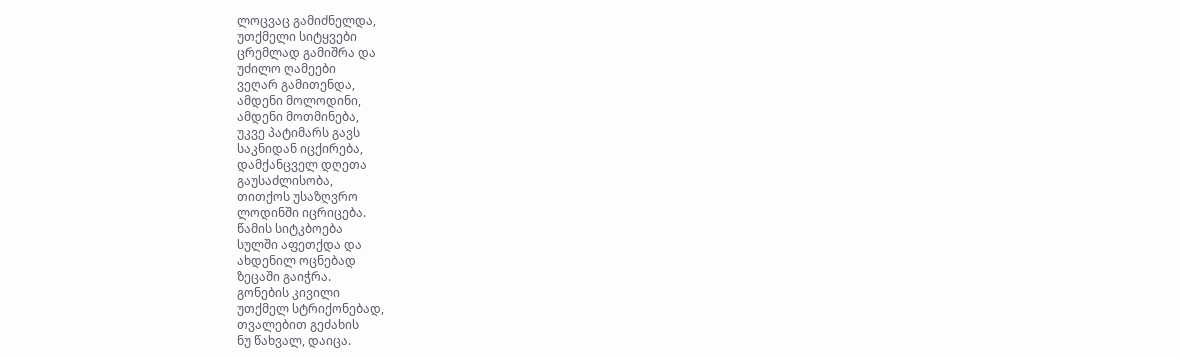ლოცვაც გამიძნელდა,
უთქმელი სიტყვები
ცრემლად გამიშრა და
უძილო ღამეები
ვეღარ გამითენდა,
ამდენი მოლოდინი,
ამდენი მოთმინება,
უკვე პატიმარს გავს
საკნიდან იცქირება,
დამქანცველ დღეთა
გაუსაძლისობა,
თითქოს უსაზღვრო
ლოდინში იცრიცება.
წამის სიტკბოება
სულში აფეთქდა და
ახდენილ ოცნებად
ზეცაში გაიჭრა.
გონების კივილი
უთქმელ სტრიქონებად,
თვალებით გეძახის
ნუ წახვალ, დაიცა.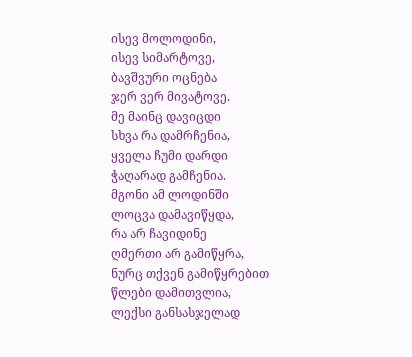ისევ მოლოდინი,
ისევ სიმარტოვე,
ბავშვური ოცნება
ჯერ ვერ მივატოვე.
მე მაინც დავიცდი
სხვა რა დამრჩენია,
ყველა ჩუმი დარდი
ჭაღარად გამჩენია.
მგონი ამ ლოდინში
ლოცვა დამავიწყდა,
რა არ ჩავიდინე
ღმერთი არ გამიწყრა,
ნურც თქვენ გამიწყრებით
წლები დამითვლია,
ლექსი განსასჯელად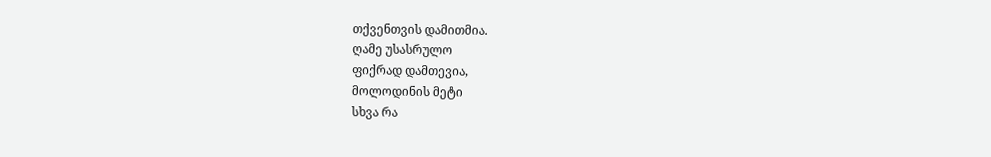თქვენთვის დამითმია.
ღამე უსასრულო
ფიქრად დამთევია,
მოლოდინის მეტი
სხვა რა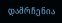დამრჩენია